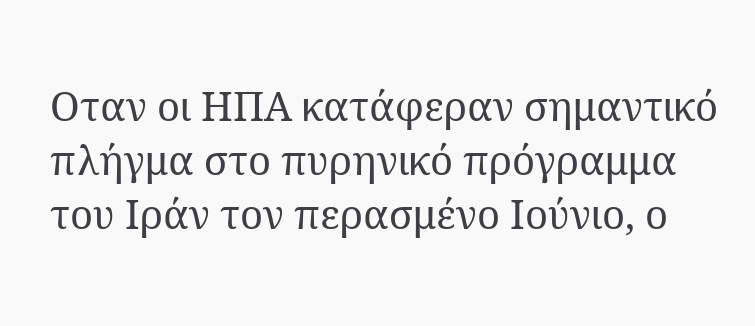Οταν οι ΗΠΑ κατάφεραν σημαντικό πλήγμα στο πυρηνικό πρόγραμμα του Ιράν τον περασμένο Ιούνιο, ο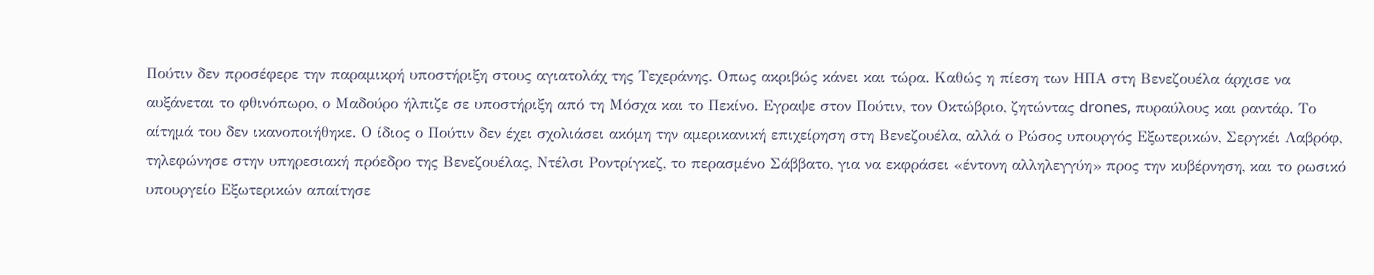Πούτιν δεν προσέφερε την παραμικρή υποστήριξη στους αγιατολάχ της Τεχεράνης. Οπως ακριβώς κάνει και τώρα. Καθώς η πίεση των ΗΠΑ στη Βενεζουέλα άρχισε να αυξάνεται το φθινόπωρο, ο Μαδούρο ήλπιζε σε υποστήριξη από τη Μόσχα και το Πεκίνο. Εγραψε στον Πούτιν, τον Οκτώβριο, ζητώντας drones, πυραύλους και ραντάρ. Το αίτημά του δεν ικανοποιήθηκε. Ο ίδιος ο Πούτιν δεν έχει σχολιάσει ακόμη την αμερικανική επιχείρηση στη Βενεζουέλα, αλλά ο Ρώσος υπουργός Εξωτερικών, Σεργκέι Λαβρόφ, τηλεφώνησε στην υπηρεσιακή πρόεδρο της Βενεζουέλας, Ντέλσι Ροντρίγκεζ, το περασμένο Σάββατο, για να εκφράσει «έντονη αλληλεγγύη» προς την κυβέρνηση, και το ρωσικό υπουργείο Εξωτερικών απαίτησε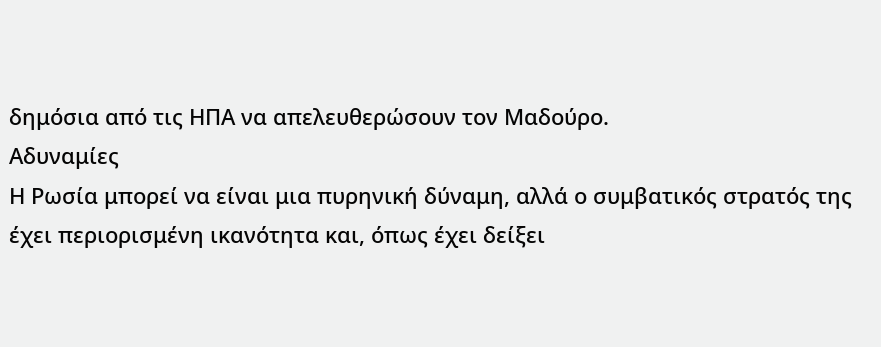δημόσια από τις ΗΠΑ να απελευθερώσουν τον Μαδούρο.
Αδυναμίες
Η Ρωσία μπορεί να είναι μια πυρηνική δύναμη, αλλά ο συμβατικός στρατός της έχει περιορισμένη ικανότητα και, όπως έχει δείξει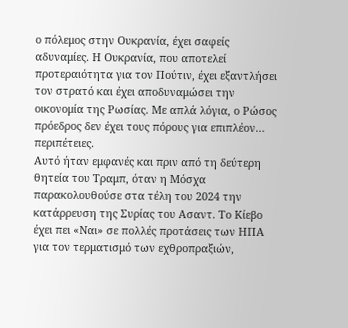ο πόλεμος στην Ουκρανία, έχει σαφείς αδυναμίες. Η Ουκρανία, που αποτελεί προτεραιότητα για τον Πούτιν, έχει εξαντλήσει τον στρατό και έχει αποδυναμώσει την οικονομία της Ρωσίας. Με απλά λόγια, ο Ρώσος πρόεδρος δεν έχει τους πόρους για επιπλέον… περιπέτειες.
Αυτό ήταν εμφανές και πριν από τη δεύτερη θητεία του Τραμπ, όταν η Μόσχα παρακολουθούσε στα τέλη του 2024 την κατάρρευση της Συρίας του Ασαντ. Το Κίεβο έχει πει «Ναι» σε πολλές προτάσεις των ΗΠΑ για τον τερματισμό των εχθροπραξιών,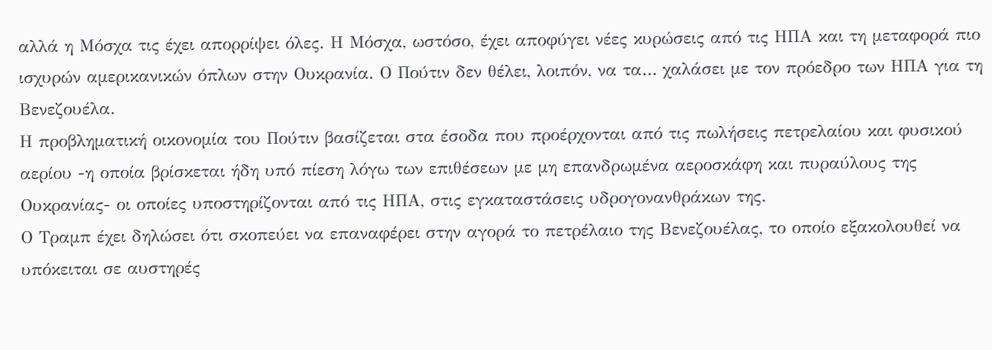αλλά η Μόσχα τις έχει απορρίψει όλες. Η Μόσχα, ωστόσο, έχει αποφύγει νέες κυρώσεις από τις ΗΠΑ και τη μεταφορά πιο ισχυρών αμερικανικών όπλων στην Ουκρανία. Ο Πούτιν δεν θέλει, λοιπόν, να τα… χαλάσει με τον πρόεδρο των ΗΠΑ για τη Βενεζουέλα.
Η προβληματική οικονομία του Πούτιν βασίζεται στα έσοδα που προέρχονται από τις πωλήσεις πετρελαίου και φυσικού αερίου -η οποία βρίσκεται ήδη υπό πίεση λόγω των επιθέσεων με μη επανδρωμένα αεροσκάφη και πυραύλους της Ουκρανίας- οι οποίες υποστηρίζονται από τις ΗΠΑ, στις εγκαταστάσεις υδρογονανθράκων της.
Ο Τραμπ έχει δηλώσει ότι σκοπεύει να επαναφέρει στην αγορά το πετρέλαιο της Βενεζουέλας, το οποίο εξακολουθεί να υπόκειται σε αυστηρές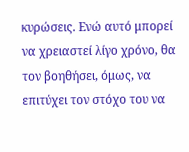κυρώσεις. Ενώ αυτό μπορεί να χρειαστεί λίγο χρόνο, θα τον βοηθήσει, όμως, να επιτύχει τον στόχο του να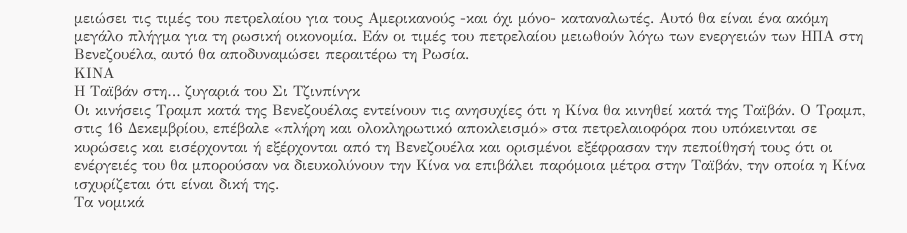μειώσει τις τιμές του πετρελαίου για τους Αμερικανούς -και όχι μόνο- καταναλωτές. Αυτό θα είναι ένα ακόμη μεγάλο πλήγμα για τη ρωσική οικονομία. Εάν οι τιμές του πετρελαίου μειωθούν λόγω των ενεργειών των ΗΠΑ στη Βενεζουέλα, αυτό θα αποδυναμώσει περαιτέρω τη Ρωσία.
ΚΙΝΑ
Η Ταϊβάν στη… ζυγαριά του Σι Τζινπίνγκ
Οι κινήσεις Τραμπ κατά της Βενεζουέλας εντείνουν τις ανησυχίες ότι η Κίνα θα κινηθεί κατά της Ταϊβάν. Ο Τραμπ, στις 16 Δεκεμβρίου, επέβαλε «πλήρη και ολοκληρωτικό αποκλεισμό» στα πετρελαιοφόρα που υπόκεινται σε κυρώσεις και εισέρχονται ή εξέρχονται από τη Βενεζουέλα και ορισμένοι εξέφρασαν την πεποίθησή τους ότι οι ενέργειές του θα μπορούσαν να διευκολύνουν την Κίνα να επιβάλει παρόμοια μέτρα στην Ταϊβάν, την οποία η Κίνα ισχυρίζεται ότι είναι δική της.
Τα νομικά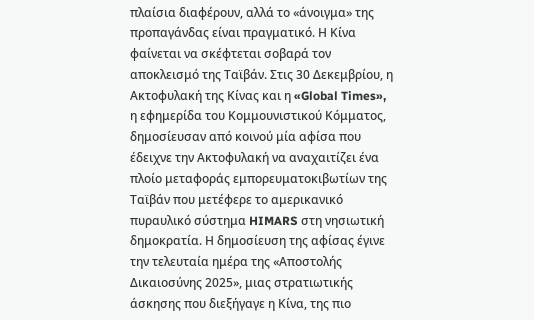πλαίσια διαφέρουν, αλλά το «άνοιγμα» της προπαγάνδας είναι πραγματικό. Η Κίνα φαίνεται να σκέφτεται σοβαρά τον αποκλεισμό της Ταϊβάν. Στις 30 Δεκεμβρίου, η Ακτοφυλακή της Κίνας και η «Global Times», η εφημερίδα του Κομμουνιστικού Κόμματος, δημοσίευσαν από κοινού μία αφίσα που έδειχνε την Ακτοφυλακή να αναχαιτίζει ένα πλοίο μεταφοράς εμπορευματοκιβωτίων της Ταϊβάν που μετέφερε το αμερικανικό πυραυλικό σύστημα HIMARS στη νησιωτική δημοκρατία. Η δημοσίευση της αφίσας έγινε την τελευταία ημέρα της «Αποστολής Δικαιοσύνης 2025», μιας στρατιωτικής άσκησης που διεξήγαγε η Κίνα, της πιο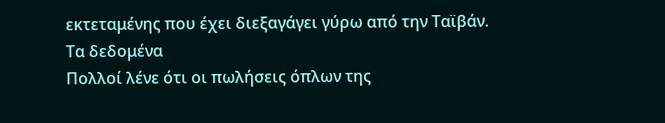εκτεταμένης που έχει διεξαγάγει γύρω από την Ταϊβάν.
Τα δεδομένα
Πολλοί λένε ότι οι πωλήσεις όπλων της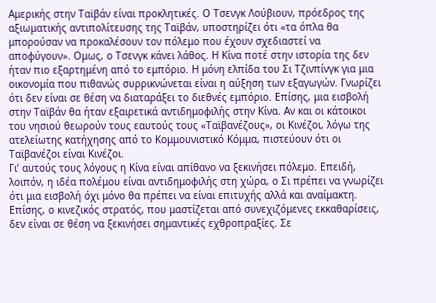Αμερικής στην Ταϊβάν είναι προκλητικές. Ο Τσενγκ Λούβιουν, πρόεδρος της αξιωματικής αντιπολίτευσης της Ταϊβάν, υποστηρίζει ότι «τα όπλα θα μπορούσαν να προκαλέσουν τον πόλεμο που έχουν σχεδιαστεί να αποφύγουν». Ομως, ο Τσενγκ κάνει λάθος. Η Κίνα ποτέ στην ιστορία της δεν ήταν πιο εξαρτημένη από το εμπόριο. Η μόνη ελπίδα του Σι Τζινπίνγκ για μια οικονομία που πιθανώς συρρικνώνεται είναι η αύξηση των εξαγωγών. Γνωρίζει ότι δεν είναι σε θέση να διαταράξει το διεθνές εμπόριο. Επίσης, μια εισβολή στην Ταϊβάν θα ήταν εξαιρετικά αντιδημοφιλής στην Κίνα. Αν και οι κάτοικοι του νησιού θεωρούν τους εαυτούς τους «Ταϊβανέζους», οι Κινέζοι, λόγω της ατελείωτης κατήχησης από το Κομμουνιστικό Κόμμα, πιστεύουν ότι οι Ταϊβανέζοι είναι Κινέζοι.
Γι’ αυτούς τους λόγους η Κίνα είναι απίθανο να ξεκινήσει πόλεμο. Επειδή, λοιπόν, η ιδέα πολέμου είναι αντιδημοφιλής στη χώρα, ο Σι πρέπει να γνωρίζει ότι μια εισβολή όχι μόνο θα πρέπει να είναι επιτυχής αλλά και αναίμακτη. Επίσης, ο κινεζικός στρατός, που μαστίζεται από συνεχιζόμενες εκκαθαρίσεις, δεν είναι σε θέση να ξεκινήσει σημαντικές εχθροπραξίες. Σε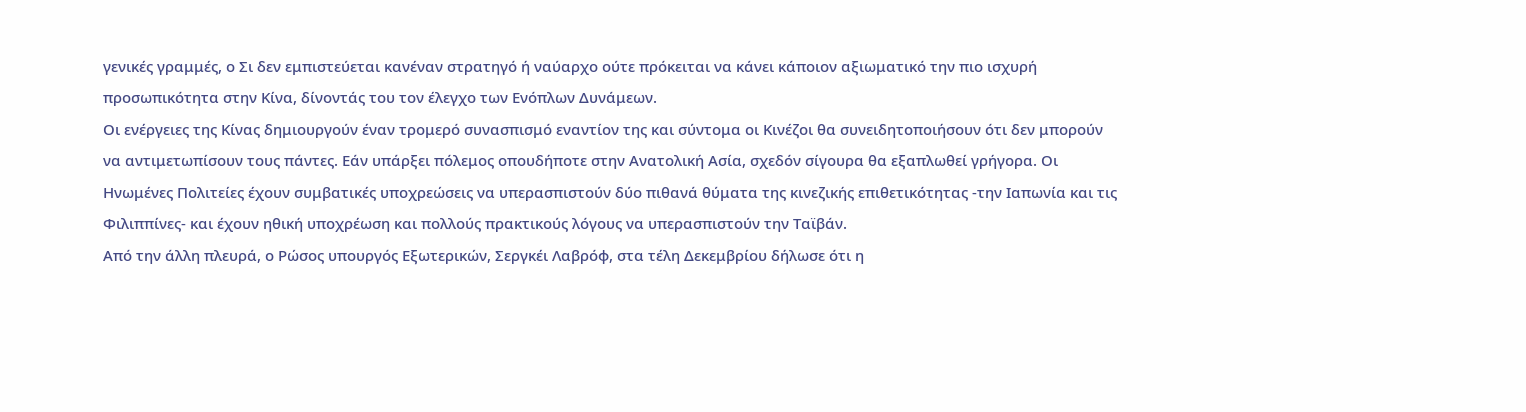γενικές γραμμές, ο Σι δεν εμπιστεύεται κανέναν στρατηγό ή ναύαρχο ούτε πρόκειται να κάνει κάποιον αξιωματικό την πιο ισχυρή προσωπικότητα στην Κίνα, δίνοντάς του τον έλεγχο των Ενόπλων Δυνάμεων.
Οι ενέργειες της Κίνας δημιουργούν έναν τρομερό συνασπισμό εναντίον της και σύντομα οι Κινέζοι θα συνειδητοποιήσουν ότι δεν μπορούν να αντιμετωπίσουν τους πάντες. Εάν υπάρξει πόλεμος οπουδήποτε στην Ανατολική Ασία, σχεδόν σίγουρα θα εξαπλωθεί γρήγορα. Οι Ηνωμένες Πολιτείες έχουν συμβατικές υποχρεώσεις να υπερασπιστούν δύο πιθανά θύματα της κινεζικής επιθετικότητας -την Ιαπωνία και τις Φιλιππίνες- και έχουν ηθική υποχρέωση και πολλούς πρακτικούς λόγους να υπερασπιστούν την Ταϊβάν.
Από την άλλη πλευρά, ο Ρώσος υπουργός Εξωτερικών, Σεργκέι Λαβρόφ, στα τέλη Δεκεμβρίου δήλωσε ότι η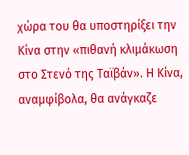χώρα του θα υποστηρίξει την Κίνα στην «πιθανή κλιμάκωση στο Στενό της Ταϊβάν». Η Κίνα, αναμφίβολα, θα ανάγκαζε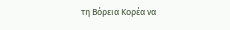τη Βόρεια Κορέα να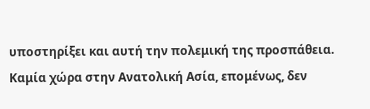υποστηρίξει και αυτή την πολεμική της προσπάθεια. Καμία χώρα στην Ανατολική Ασία, επομένως, δεν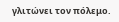γλιτώνει τον πόλεμο.